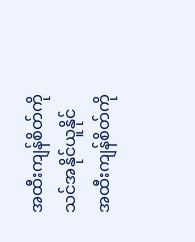အထီးကျန်စိတ်ကို သင်အနိုင်ယူနိုင်
အထီးကျန်စိတ်ကို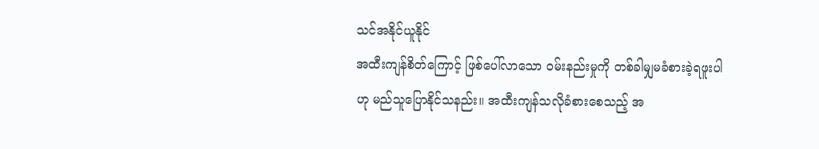သင်အနိုင်ယူနိုင်
အထီးကျန်စိတ်ကြောင့် ဖြစ်ပေါ်လာသော ဝမ်းနည်းမှုကို တစ်ခါမျှမခံစားခဲ့ရဖူးပါဟု မည်သူပြောနိုင်သနည်း။ အထီးကျန်သလိုခံစားစေသည့် အ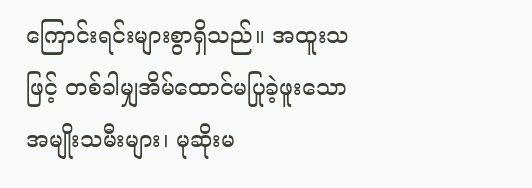ကြောင်းရင်းများစွာရှိသည်။ အထူးသဖြင့် တစ်ခါမျှအိမ်ထောင်မပြုခဲ့ဖူးသော အမျိုးသမီးများ၊ မုဆိုးမ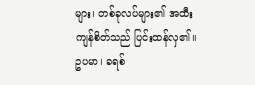များ၊ တစ်ခုလပ်များ၏ အထီးကျန်စိတ်သည် ပြင်းထန်လှ၏။
ဥပမာ၊ ခရစ်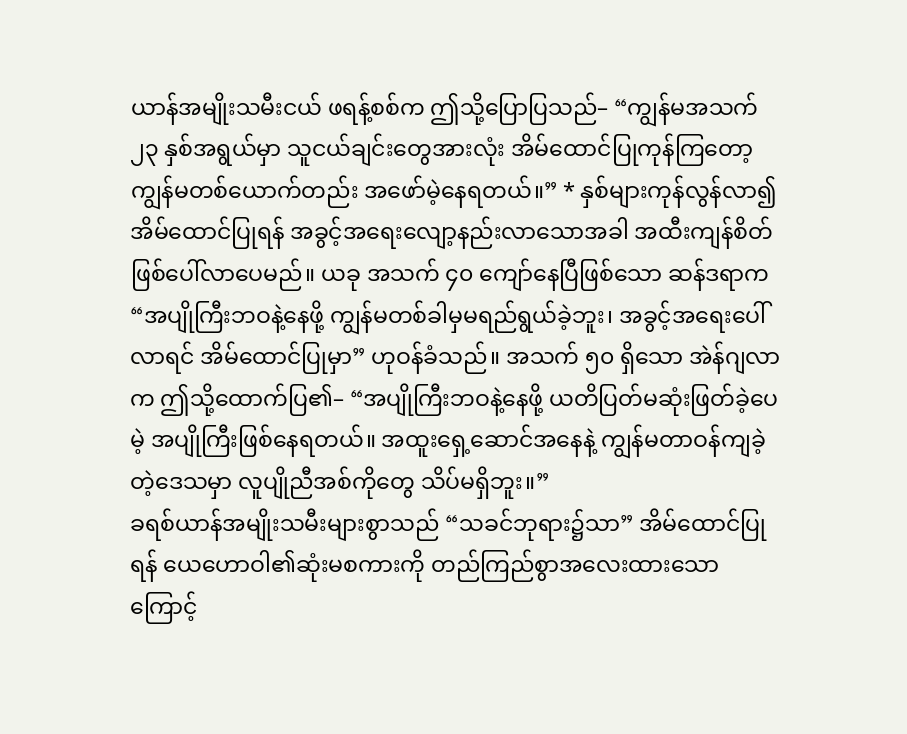ယာန်အမျိုးသမီးငယ် ဖရန့်စစ်က ဤသို့ပြောပြသည်– “ကျွန်မအသက် ၂၃ နှစ်အရွယ်မှာ သူငယ်ချင်းတွေအားလုံး အိမ်ထောင်ပြုကုန်ကြတော့ ကျွန်မတစ်ယောက်တည်း အဖော်မဲ့နေရတယ်။” * နှစ်များကုန်လွန်လာ၍ အိမ်ထောင်ပြုရန် အခွင့်အရေးလျော့နည်းလာသောအခါ အထီးကျန်စိတ်ဖြစ်ပေါ်လာပေမည်။ ယခု အသက် ၄၀ ကျော်နေပြီဖြစ်သော ဆန်ဒရာက “အပျိုကြီးဘဝနဲ့နေဖို့ ကျွန်မတစ်ခါမှမရည်ရွယ်ခဲ့ဘူး၊ အခွင့်အရေးပေါ်လာရင် အိမ်ထောင်ပြုမှာ” ဟုဝန်ခံသည်။ အသက် ၅၀ ရှိသော အဲန်ဂျလာက ဤသို့ထောက်ပြ၏– “အပျိုကြီးဘဝနဲ့နေဖို့ ယတိပြတ်မဆုံးဖြတ်ခဲ့ပေမဲ့ အပျိုကြီးဖြစ်နေရတယ်။ အထူးရှေ့ဆောင်အနေနဲ့ ကျွန်မတာဝန်ကျခဲ့တဲ့ဒေသမှာ လူပျိုညီအစ်ကိုတွေ သိပ်မရှိဘူး။”
ခရစ်ယာန်အမျိုးသမီးများစွာသည် “သခင်ဘုရား၌သာ” အိမ်ထောင်ပြုရန် ယေဟောဝါ၏ဆုံးမစကားကို တည်ကြည်စွာအလေးထားသောကြောင့်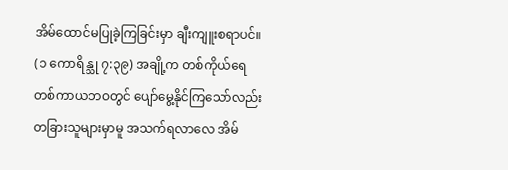အိမ်ထောင်မပြုခဲ့ကြခြင်းမှာ ချီးကျူးစရာပင်။ (၁ ကောရိန္သု ၇:၃၉) အချို့က တစ်ကိုယ်ရေတစ်ကာယဘဝတွင် ပျော်မွေ့နိုင်ကြသော်လည်း တခြားသူများမှာမူ အသက်ရလာလေ အိမ်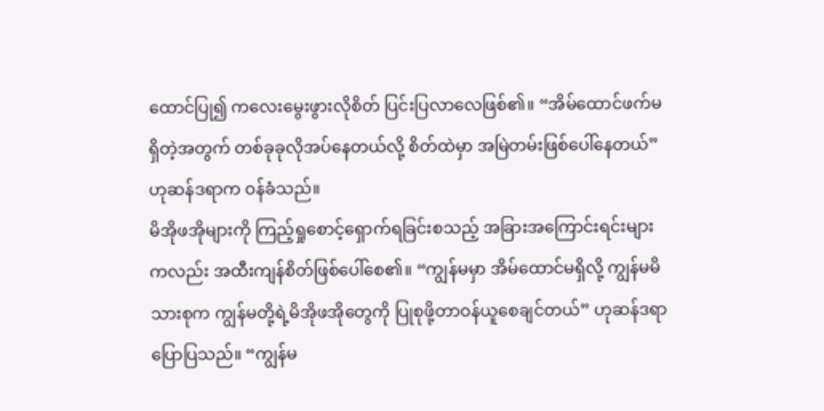ထောင်ပြု၍ ကလေးမွေးဖွားလိုစိတ် ပြင်းပြလာလေဖြစ်၏။ “အိမ်ထောင်ဖက်မရှိတဲ့အတွက် တစ်ခုခုလိုအပ်နေတယ်လို့ စိတ်ထဲမှာ အမြဲတမ်းဖြစ်ပေါ်နေတယ်” ဟုဆန်ဒရာက ဝန်ခံသည်။
မိအိုဖအိုများကို ကြည့်ရှုစောင့်ရှောက်ရခြင်းစသည့် အခြားအကြောင်းရင်းများကလည်း အထီးကျန်စိတ်ဖြစ်ပေါ်စေ၏။ “ကျွန်မမှာ အိမ်ထောင်မရှိလို့ ကျွန်မမိသားစုက ကျွန်မတို့ရဲ့မိအိုဖအိုတွေကို ပြုစုဖို့တာဝန်ယူစေချင်တယ်” ဟုဆန်ဒရာပြောပြသည်။ “ကျွန်မ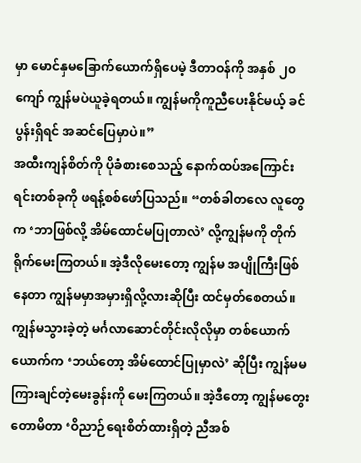မှာ မောင်နှမခြောက်ယောက်ရှိပေမဲ့ ဒီတာဝန်ကို အနှစ် ၂၀ ကျော် ကျွန်မပဲယူခဲ့ရတယ်။ ကျွန်မကိုကူညီပေးနိုင်မယ့် ခင်ပွန်းရှိရင် အဆင်ပြေမှာပဲ။”
အထီးကျန်စိတ်ကို ပိုခံစားစေသည့် နောက်ထပ်အကြောင်းရင်းတစ်ခုကို ဖရန့်စစ်ဖော်ပြသည်။ “တစ်ခါတလေ လူတွေက ‘ဘာဖြစ်လို့ အိမ်ထောင်မပြုတာလဲ’ လို့ကျွန်မကို တိုက်ရိုက်မေးကြတယ်။ အဲ့ဒီလိုမေးတော့ ကျွန်မ အပျိုကြီးဖြစ်နေတာ ကျွန်မမှာအမှားရှိလို့လားဆိုပြီး ထင်မှတ်စေတယ်။ ကျွန်မသွားခဲ့တဲ့ မင်္ဂလာဆောင်တိုင်းလိုလိုမှာ တစ်ယောက်ယောက်က ‘ဘယ်တော့ အိမ်ထောင်ပြုမှာလဲ’ ဆိုပြီး ကျွန်မမကြားချင်တဲ့မေးခွန်းကို မေးကြတယ်။ အဲ့ဒီတော့ ကျွန်မတွေးတောမိတာ ‘ဝိညာဉ်ရေးစိတ်ထားရှိတဲ့ ညီအစ်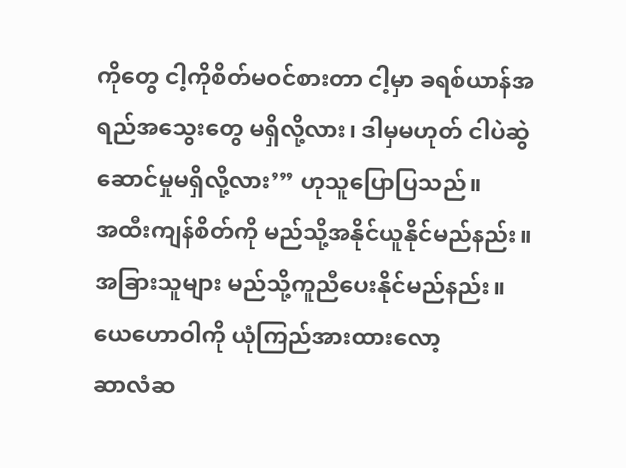ကိုတွေ ငါ့ကိုစိတ်မဝင်စားတာ ငါ့မှာ ခရစ်ယာန်အရည်အသွေးတွေ မရှိလို့လား၊ ဒါမှမဟုတ် ငါပဲဆွဲဆောင်မှုမရှိလို့လား’” ဟုသူပြောပြသည်။
အထီးကျန်စိတ်ကို မည်သို့အနိုင်ယူနိုင်မည်နည်း။ အခြားသူများ မည်သို့ကူညီပေးနိုင်မည်နည်း။
ယေဟောဝါကို ယုံကြည်အားထားလော့
ဆာလံဆ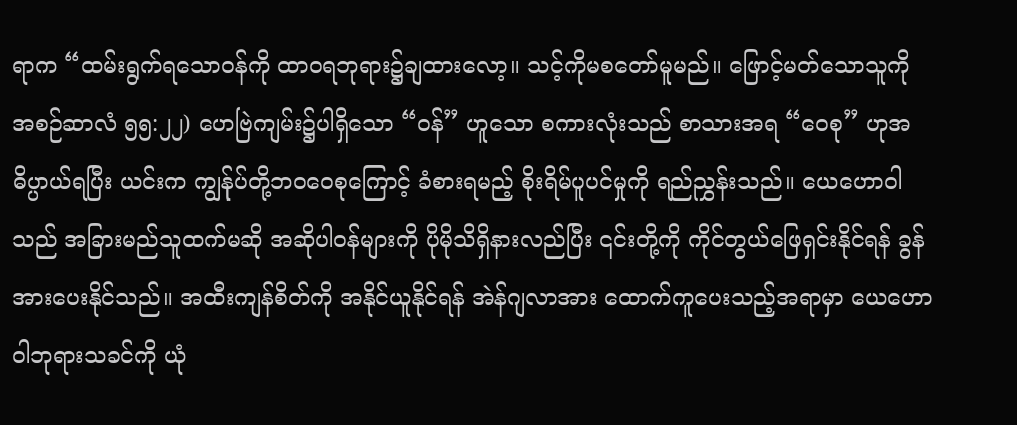ရာက “ထမ်းရွက်ရသောဝန်ကို ထာဝရဘုရား၌ချထားလော့။ သင့်ကိုမစတော်မူမည်။ ဖြောင့်မတ်သောသူကို အစဉ်ဆာလံ ၅၅:၂၂) ဟေဗြဲကျမ်း၌ပါရှိသော “ဝန်” ဟူသော စကားလုံးသည် စာသားအရ “ဝေစု” ဟုအဓိပ္ပာယ်ရပြီး ယင်းက ကျွန်ုပ်တို့ဘဝဝေစုကြောင့် ခံစားရမည့် စိုးရိမ်ပူပင်မှုကို ရည်ညွှန်းသည်။ ယေဟောဝါသည် အခြားမည်သူထက်မဆို အဆိုပါဝန်များကို ပိုမိုသိရှိနားလည်ပြီး ၎င်းတို့ကို ကိုင်တွယ်ဖြေရှင်းနိုင်ရန် ခွန်အားပေးနိုင်သည်။ အထီးကျန်စိတ်ကို အနိုင်ယူနိုင်ရန် အဲန်ဂျလာအား ထောက်ကူပေးသည့်အရာမှာ ယေဟောဝါဘုရားသခင်ကို ယုံ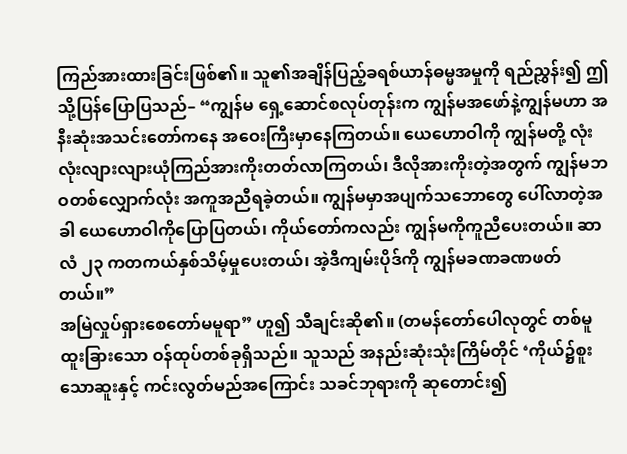ကြည်အားထားခြင်းဖြစ်၏။ သူ၏အချိန်ပြည့်ခရစ်ယာန်ဓမ္မအမှုကို ရည်ညွှန်း၍ ဤသို့ပြန်ပြောပြသည်– “ကျွန်မ ရှေ့ဆောင်စလုပ်တုန်းက ကျွန်မအဖော်နဲ့ကျွန်မဟာ အနီးဆုံးအသင်းတော်ကနေ အဝေးကြီးမှာနေကြတယ်။ ယေဟောဝါကို ကျွန်မတို့ လုံးလုံးလျားလျားယုံကြည်အားကိုးတတ်လာကြတယ်၊ ဒီလိုအားကိုးတဲ့အတွက် ကျွန်မဘဝတစ်လျှောက်လုံး အကူအညီရခဲ့တယ်။ ကျွန်မမှာအပျက်သဘောတွေ ပေါ်လာတဲ့အခါ ယေဟောဝါကိုပြောပြတယ်၊ ကိုယ်တော်ကလည်း ကျွန်မကိုကူညီပေးတယ်။ ဆာလံ ၂၃ ကတကယ်နှစ်သိမ့်မှုပေးတယ်၊ အဲ့ဒီကျမ်းပိုဒ်ကို ကျွန်မခဏခဏဖတ်တယ်။”
အမြဲလှုပ်ရှားစေတော်မမူရာ” ဟူ၍ သီချင်းဆို၏။ (တမန်တော်ပေါလုတွင် တစ်မူထူးခြားသော ဝန်ထုပ်တစ်ခုရှိသည်။ သူသည် အနည်းဆုံးသုံးကြိမ်တိုင် ‘ကိုယ်၌စူးသောဆူးနှင့် ကင်းလွတ်မည်အကြောင်း သခင်ဘုရားကို ဆုတောင်း၍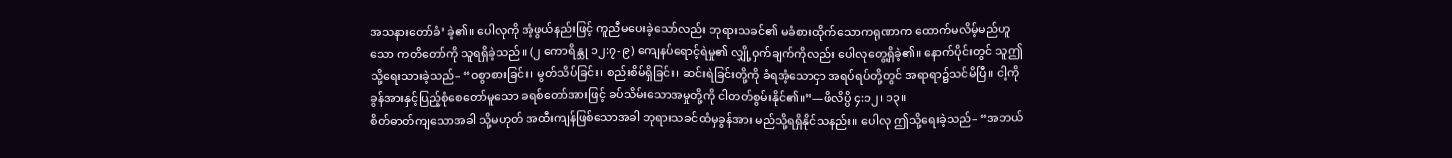အသနားတော်ခံ’ ခဲ့၏။ ပေါလုကို အံ့ဖွယ်နည်းဖြင့် ကူညီမပေးခဲ့သော်လည်း ဘုရားသခင်၏ မခံစားထိုက်သောကရုဏာက ထောက်မလိမ့်မည်ဟူသော ကတိတော်ကို သူရရှိခဲ့သည်။ (၂ ကောရိန္သု ၁၂:၇-၉) ကျေနပ်ရောင့်ရဲမှု၏ လျှို့ဝှက်ချက်ကိုလည်း ပေါလုတွေ့ရှိခဲ့၏။ နောက်ပိုင်းတွင် သူဤသို့ရေးသားခဲ့သည်– “ဝစွာစားခြင်း၊ မွတ်သိပ်ခြင်း၊ စည်းစိမ်ရှိခြင်း၊ ဆင်းရဲခြင်းတို့ကို ခံရအံ့သောငှာ အရပ်ရပ်တို့တွင် အရာရာ၌သင်မိပြီ။ ငါ့ကို ခွန်အားနှင့်ပြည့်စုံစေတော်မူသော ခရစ်တော်အားဖြင့် ခပ်သိမ်းသောအမှုတို့ကို ငါတတ်စွမ်းနိုင်၏။”—ဖိလိပ္ပိ ၄:၁၂၊ ၁၃။
စိတ်ဓာတ်ကျသောအခါ သို့မဟုတ် အထီးကျန်ဖြစ်သောအခါ ဘုရားသခင်ထံမှခွန်အား မည်သို့ရရှိနိုင်သနည်း။ ပေါလု ဤသို့ရေးခဲ့သည်– “အဘယ်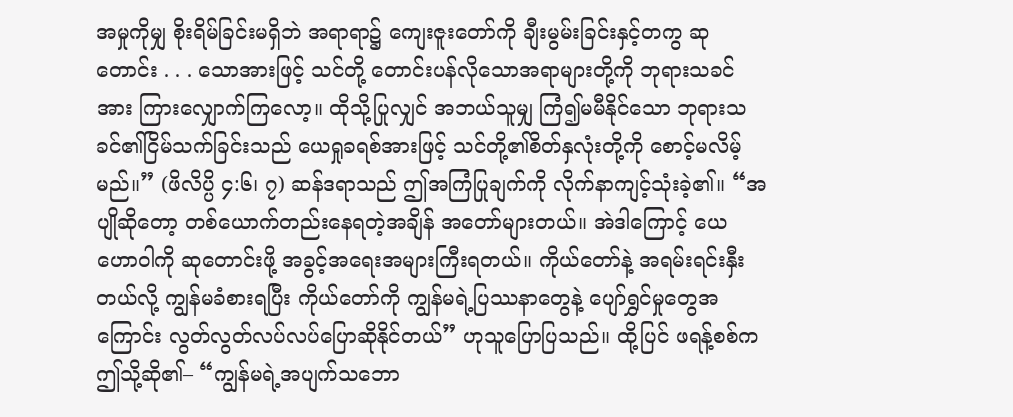အမှုကိုမျှ စိုးရိမ်ခြင်းမရှိဘဲ အရာရာ၌ ကျေးဇူးတော်ကို ချီးမွမ်းခြင်းနှင့်တကွ ဆုတောင်း . . . သောအားဖြင့် သင်တို့ တောင်းပန်လိုသောအရာများတို့ကို ဘုရားသခင်အား ကြားလျှောက်ကြလော့။ ထိုသို့ပြုလျှင် အဘယ်သူမျှ ကြံ၍မမီနိုင်သော ဘုရားသခင်၏ငြိမ်သက်ခြင်းသည် ယေရှုခရစ်အားဖြင့် သင်တို့၏စိတ်နှလုံးတို့ကို စောင့်မလိမ့်မည်။” (ဖိလိပ္ပိ ၄:၆၊ ၇) ဆန်ဒရာသည် ဤအကြံပြုချက်ကို လိုက်နာကျင့်သုံးခဲ့၏။ “အပျိုဆိုတော့ တစ်ယောက်တည်းနေရတဲ့အချိန် အတော်များတယ်။ အဲဒါကြောင့် ယေဟောဝါကို ဆုတောင်းဖို့ အခွင့်အရေးအများကြီးရတယ်။ ကိုယ်တော်နဲ့ အရမ်းရင်းနှီးတယ်လို့ ကျွန်မခံစားရပြီး ကိုယ်တော်ကို ကျွန်မရဲ့ပြဿနာတွေနဲ့ ပျော်ရွှင်မှုတွေအကြောင်း လွတ်လွတ်လပ်လပ်ပြောဆိုနိုင်တယ်” ဟုသူပြောပြသည်။ ထို့ပြင် ဖရန့်စစ်က ဤသို့ဆို၏– “ကျွန်မရဲ့အပျက်သဘော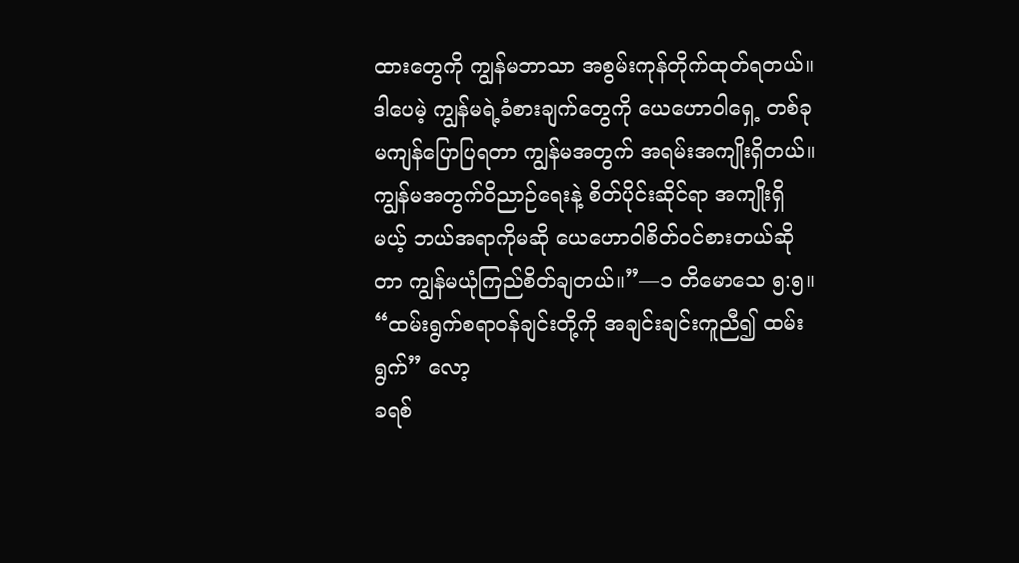ထားတွေကို ကျွန်မဘာသာ အစွမ်းကုန်တိုက်ထုတ်ရတယ်။ ဒါပေမဲ့ ကျွန်မရဲ့ခံစားချက်တွေကို ယေဟောဝါရှေ့ တစ်ခုမကျန်ပြောပြရတာ ကျွန်မအတွက် အရမ်းအကျိုးရှိတယ်။ ကျွန်မအတွက်ဝိညာဉ်ရေးနဲ့ စိတ်ပိုင်းဆိုင်ရာ အကျိုးရှိမယ့် ဘယ်အရာကိုမဆို ယေဟောဝါစိတ်ဝင်စားတယ်ဆိုတာ ကျွန်မယုံကြည်စိတ်ချတယ်။”—၁ တိမောသေ ၅:၅။
“ထမ်းရွက်စရာဝန်ချင်းတို့ကို အချင်းချင်းကူညီ၍ ထမ်းရွက်” လော့
ခရစ်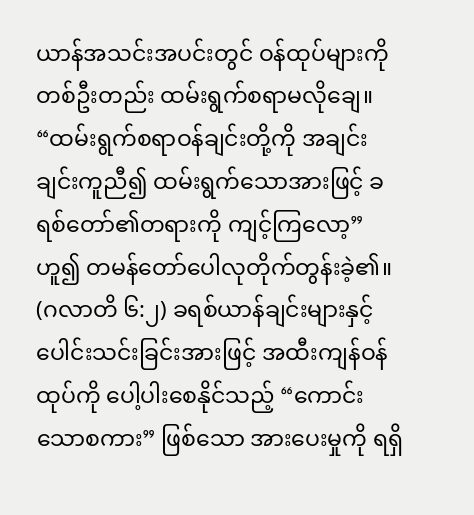ယာန်အသင်းအပင်းတွင် ဝန်ထုပ်များကို တစ်ဦးတည်း ထမ်းရွက်စရာမလိုချေ။ “ထမ်းရွက်စရာဝန်ချင်းတို့ကို အချင်းချင်းကူညီ၍ ထမ်းရွက်သောအားဖြင့် ခရစ်တော်၏တရားကို ကျင့်ကြလော့” ဟူ၍ တမန်တော်ပေါလုတိုက်တွန်းခဲ့၏။ (ဂလာတိ ၆:၂) ခရစ်ယာန်ချင်းများနှင့်ပေါင်းသင်းခြင်းအားဖြင့် အထီးကျန်ဝန်ထုပ်ကို ပေါ့ပါးစေနိုင်သည့် “ကောင်းသောစကား” ဖြစ်သော အားပေးမှုကို ရရှိ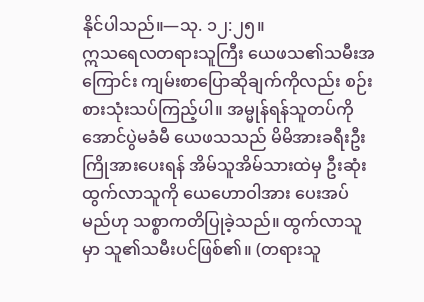နိုင်ပါသည်။—သု. ၁၂:၂၅။
ဣသရေလတရားသူကြီး ယေဖသ၏သမီးအကြောင်း ကျမ်းစာပြောဆိုချက်ကိုလည်း စဉ်းစားသုံးသပ်ကြည့်ပါ။ အမ္မုန်ရန်သူတပ်ကို အောင်ပွဲမခံမီ ယေဖသသည် မိမိအားခရီးဦးကြိုအားပေးရန် အိမ်သူအိမ်သားထဲမှ ဦးဆုံးထွက်လာသူကို ယေဟောဝါအား ပေးအပ်မည်ဟု သစ္စာကတိပြုခဲ့သည်။ ထွက်လာသူမှာ သူ၏သမီးပင်ဖြစ်၏။ (တရားသူ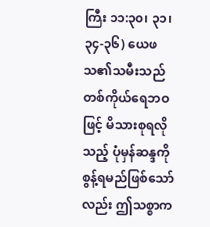ကြီး ၁၁:၃၀၊ ၃၁၊ ၃၄-၃၆) ယေဖသ၏သမီးသည် တစ်ကိုယ်ရေဘဝဖြင့် မိသားစုရလိုသည့် ပုံမှန်ဆန္ဒကို စွန့်ရမည်ဖြစ်သော်လည်း ဤသစ္စာက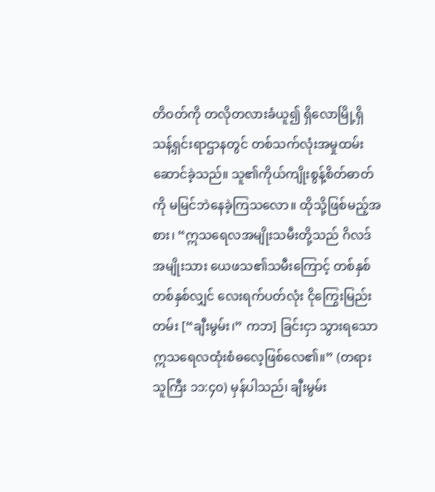တိဝတ်ကို တလိုတလားခံယူ၍ ရှိလောမြို့ရှိ သန့်ရှင်းရာဌာနတွင် တစ်သက်လုံးအမှုထမ်းဆောင်ခဲ့သည်။ သူ၏ကိုယ်ကျိုးစွန့်စိတ်ဓာတ်ကို မမြင်ဘဲနေခဲ့ကြသလော။ ထိုသို့ဖြစ်မည့်အစား၊ “ဣသရေလအမျိုးသမီးတို့သည် ဂိလဒ်အမျိုးသား ယေဖသ၏သမီးကြောင့် တစ်နှစ်တစ်နှစ်လျှင် လေးရက်ပတ်လုံး ငိုကြွေးမြည်းတမ်း [“ချီးမွမ်း၊” ကဘ] ခြင်းငှာ သွားရသောဣသရေလထုံးစံဓလေ့ဖြစ်လေ၏။” (တရားသူကြီး ၁၁:၄၀) မှန်ပါသည်၊ ချီးမွမ်း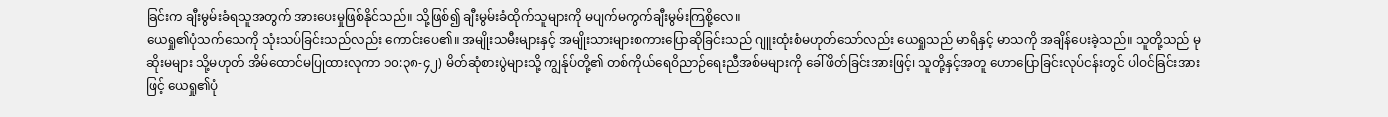ခြင်းက ချီးမွမ်းခံရသူအတွက် အားပေးမှုဖြစ်နိုင်သည်။ သို့ဖြစ်၍ ချီးမွမ်းခံထိုက်သူများကို မပျက်မကွက်ချီးမွမ်းကြစို့လေ။
ယေရှု၏ပုံသက်သေကို သုံးသပ်ခြင်းသည်လည်း ကောင်းပေ၏။ အမျိုးသမီးများနှင့် အမျိုးသားများစကားပြောဆိုခြင်းသည် ဂျူးထုံးစံမဟုတ်သော်လည်း ယေရှုသည် မာရိနှင့် မာသကို အချိန်ပေးခဲ့သည်။ သူတို့သည် မုဆိုးမများ သို့မဟုတ် အိမ်ထောင်မပြုထားလုကာ ၁၀:၃၈-၄၂) မိတ်ဆုံစားပွဲများသို့ ကျွန်ုပ်တို့၏ တစ်ကိုယ်ရေဝိညာဉ်ရေးညီအစ်မများကို ခေါ်ဖိတ်ခြင်းအားဖြင့်၊ သူတို့နှင့်အတူ ဟောပြောခြင်းလုပ်ငန်းတွင် ပါဝင်ခြင်းအားဖြင့် ယေရှု၏ပုံ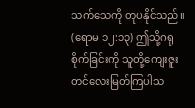သက်သေကို တုပနိုင်သည်။ (ရောမ ၁၂:၁၃) ဤသို့ဂရုစိုက်ခြင်းကို သူတို့ကျေးဇူးတင်လေးမြတ်ကြပါသ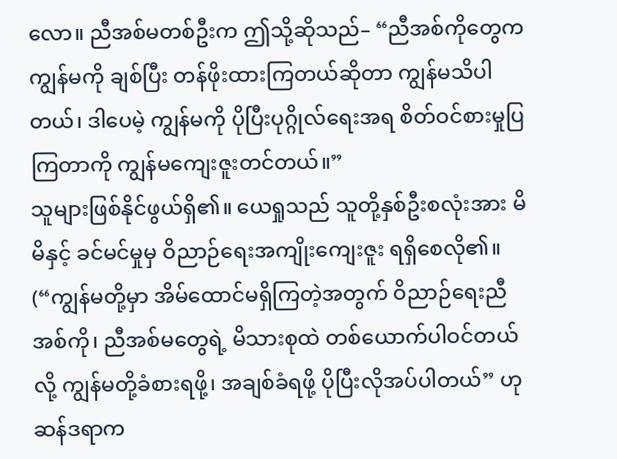လော။ ညီအစ်မတစ်ဦးက ဤသို့ဆိုသည်– “ညီအစ်ကိုတွေက ကျွန်မကို ချစ်ပြီး တန်ဖိုးထားကြတယ်ဆိုတာ ကျွန်မသိပါတယ်၊ ဒါပေမဲ့ ကျွန်မကို ပိုပြီးပုဂ္ဂိုလ်ရေးအရ စိတ်ဝင်စားမှုပြကြတာကို ကျွန်မကျေးဇူးတင်တယ်။”
သူများဖြစ်နိုင်ဖွယ်ရှိ၏။ ယေရှုသည် သူတို့နှစ်ဦးစလုံးအား မိမိနှင့် ခင်မင်မှုမှ ဝိညာဉ်ရေးအကျိုးကျေးဇူး ရရှိစေလို၏။ (“ကျွန်မတို့မှာ အိမ်ထောင်မရှိကြတဲ့အတွက် ဝိညာဉ်ရေးညီအစ်ကို၊ ညီအစ်မတွေရဲ့ မိသားစုထဲ တစ်ယောက်ပါဝင်တယ်လို့ ကျွန်မတို့ခံစားရဖို့၊ အချစ်ခံရဖို့ ပိုပြီးလိုအပ်ပါတယ်” ဟုဆန်ဒရာက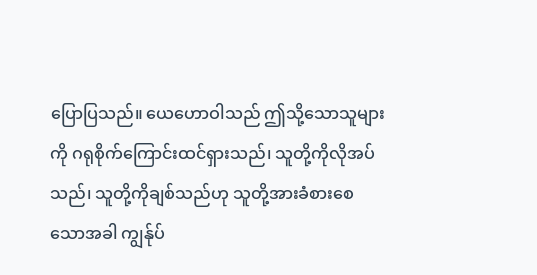ပြောပြသည်။ ယေဟောဝါသည် ဤသို့သောသူများကို ဂရုစိုက်ကြောင်းထင်ရှားသည်၊ သူတို့ကိုလိုအပ်သည်၊ သူတို့ကိုချစ်သည်ဟု သူတို့အားခံစားစေသောအခါ ကျွန်ုပ်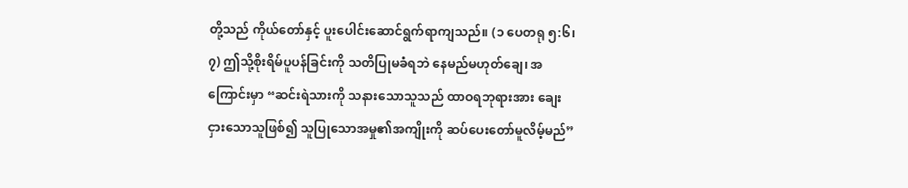တို့သည် ကိုယ်တော်နှင့် ပူးပေါင်းဆောင်ရွက်ရာကျသည်။ (၁ ပေတရု ၅:၆၊ ၇) ဤသို့စိုးရိမ်ပူပန်ခြင်းကို သတိပြုမခံရဘဲ နေမည်မဟုတ်ချေ၊ အကြောင်းမှာ “ဆင်းရဲသားကို သနားသောသူသည် ထာဝရဘုရားအား ချေးငှားသောသူဖြစ်၍ သူပြုသောအမှု၏အကျိုးကို ဆပ်ပေးတော်မူလိမ့်မည်”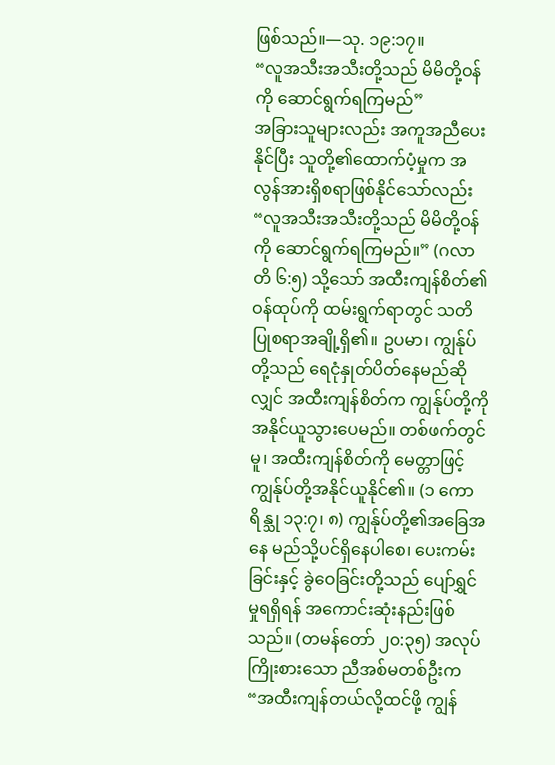ဖြစ်သည်။—သု. ၁၉:၁၇။
“လူအသီးအသီးတို့သည် မိမိတို့ဝန်ကို ဆောင်ရွက်ရကြမည်”
အခြားသူများလည်း အကူအညီပေးနိုင်ပြီး သူတို့၏ထောက်ပံ့မှုက အလွန်အားရှိစရာဖြစ်နိုင်သော်လည်း “လူအသီးအသီးတို့သည် မိမိတို့ဝန်ကို ဆောင်ရွက်ရကြမည်။” (ဂလာတိ ၆:၅) သို့သော် အထီးကျန်စိတ်၏ဝန်ထုပ်ကို ထမ်းရွက်ရာတွင် သတိပြုစရာအချို့ရှိ၏။ ဥပမာ၊ ကျွန်ုပ်တို့သည် ရေငုံနှုတ်ပိတ်နေမည်ဆိုလျှင် အထီးကျန်စိတ်က ကျွန်ုပ်တို့ကို အနိုင်ယူသွားပေမည်။ တစ်ဖက်တွင်မူ၊ အထီးကျန်စိတ်ကို မေတ္တာဖြင့် ကျွန်ုပ်တို့အနိုင်ယူနိုင်၏။ (၁ ကောရိန္သု ၁၃:၇၊ ၈) ကျွန်ုပ်တို့၏အခြေအနေ မည်သို့ပင်ရှိနေပါစေ၊ ပေးကမ်းခြင်းနှင့် ခွဲဝေခြင်းတို့သည် ပျော်ရွှင်မှုရရှိရန် အကောင်းဆုံးနည်းဖြစ်သည်။ (တမန်တော် ၂၀:၃၅) အလုပ်ကြိုးစားသော ညီအစ်မတစ်ဦးက “အထီးကျန်တယ်လို့ထင်ဖို့ ကျွန်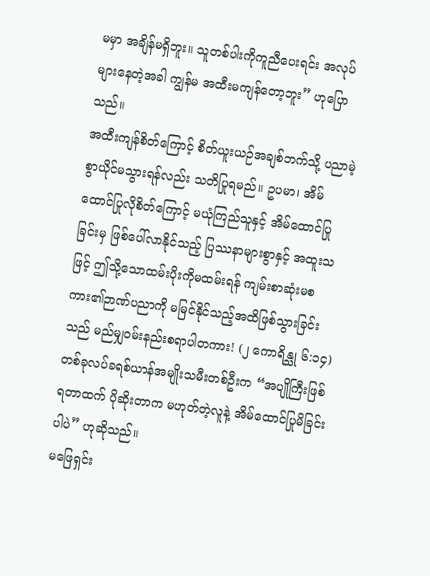မမှာ အချိန်မရှိဘူး။ သူတစ်ပါးကိုကူညီပေးရင်း အလုပ်များနေတဲ့အခါ ကျွန်မ အထီးမကျန်တော့ဘူး” ဟုပြောသည်။
အထီးကျန်စိတ်ကြောင့် စိတ်ယူးယဉ်အချစ်ဘက်သို့ ပညာမဲ့စွာယိုင်မသွားရန်လည်း သတိပြုရမည်။ ဥပမာ၊ အိမ်ထောင်ပြုလိုစိတ်ကြောင့် မယုံကြည်သူနှင့် အိမ်ထောင်ပြုခြင်းမှ ဖြစ်ပေါ်လာနိုင်သည့် ပြဿနာများစွာနှင့် အထူးသဖြင့် ဤသို့သောထမ်းပိုးကိုမထမ်းရန် ကျမ်းစာဆုံးမစကား၏ဉာဏ်ပညာကို မမြင်နိုင်သည့်အထိဖြစ်သွားခြင်းသည် မည်မျှဝမ်းနည်းစရာပါတကား! (၂ ကောရိန္သု ၆:၁၄) တစ်ခုလပ်ခရစ်ယာန်အမျိုးသမီးတစ်ဦးက “အပျိုကြီးဖြစ်ရတာထက် ပိုဆိုးတာက မဟုတ်တဲ့လူနဲ့ အိမ်ထောင်ပြုမိခြင်းပါပဲ” ဟုဆိုသည်။
မဖြေရှင်း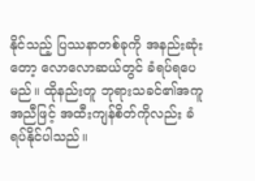နိုင်သည့် ပြဿနာတစ်ခုကို အနည်းဆုံးတော့ လောလောဆယ်တွင် ခံရပ်ရပေမည်။ ထိုနည်းတူ ဘုရားသခင်၏အကူအညီဖြင့် အထီးကျန်စိတ်ကိုလည်း ခံရပ်နိုင်ပါသည်။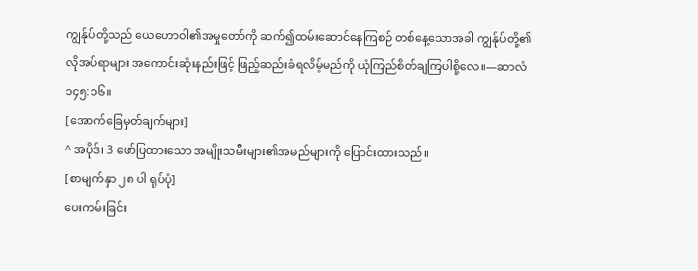ကျွန်ုပ်တို့သည် ယေဟောဝါ၏အမှုတော်ကို ဆက်၍ထမ်းဆောင်နေကြစဉ် တစ်နေ့သောအခါ ကျွန်ုပ်တို့၏လိုအပ်ရာများ အကောင်းဆုံးနည်းဖြင့် ဖြည့်ဆည်းခံရလိမ့်မည်ကို ယုံကြည်စိတ်ချကြပါစို့လေ။—ဆာလံ ၁၄၅:၁၆။
[အောက်ခြေမှတ်ချက်များ]
^ အပိုဒ်၊ 3 ဖော်ပြထားသော အမျိုးသမီးများ၏အမည်များကို ပြောင်းထားသည်။
[စာမျက်နှာ ၂၈ ပါ ရုပ်ပုံ]
ပေးကမ်းခြင်း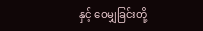နှင့် ဝေမျှခြင်းတို့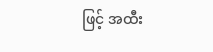ဖြင့် အထီး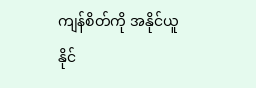ကျန်စိတ်ကို အနိုင်ယူနိုင်